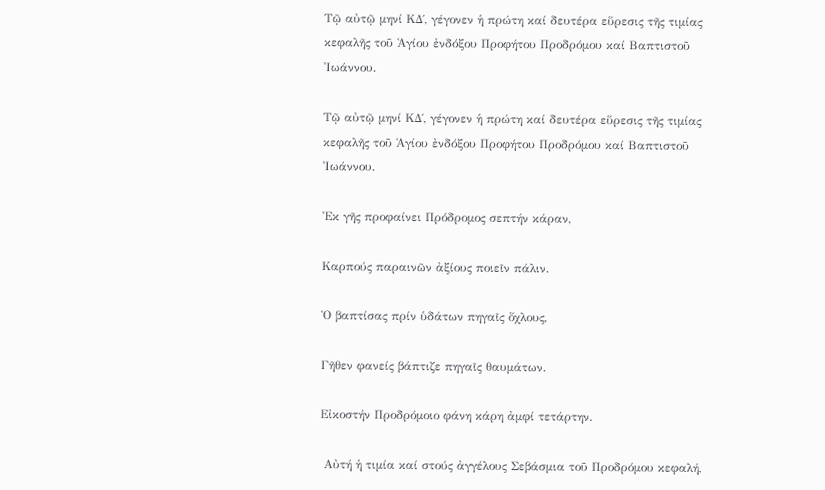Τῷ αὐτῷ μηνί KΔ΄, γέγονεν ἡ πρώτη καί δευτέρα εὕρεσις τῆς τιμίας κεφαλῆς τοῦ Ἁγίου ἐνδόξου Προφήτου Προδρόμου καί Βαπτιστοῦ Ἰωάννου.

Τῷ αὐτῷ μηνί KΔ΄, γέγονεν ἡ πρώτη καί δευτέρα εὕρεσις τῆς τιμίας κεφαλῆς τοῦ Ἁγίου ἐνδόξου Προφήτου Προδρόμου καί Βαπτιστοῦ Ἰωάννου.

Ἐκ γῆς προφαίνει Πρόδρομος σεπτήν κάραν,

Καρπούς παραινῶν ἀξίους ποιεῖν πάλιν.

Ὁ βαπτίσας πρίν ὑδάτων πηγαῖς ὄχλους,

Γῆθεν φανείς βάπτιζε πηγαῖς θαυμάτων.

Εἰκοστήν Προδρόμοιο φάνη κάρη ἀμφί τετάρτην.

 Αὐτή ἡ τιμία καί στούς ἀγγέλους Σεβάσμια τοῦ Προδρόμου κεφαλή,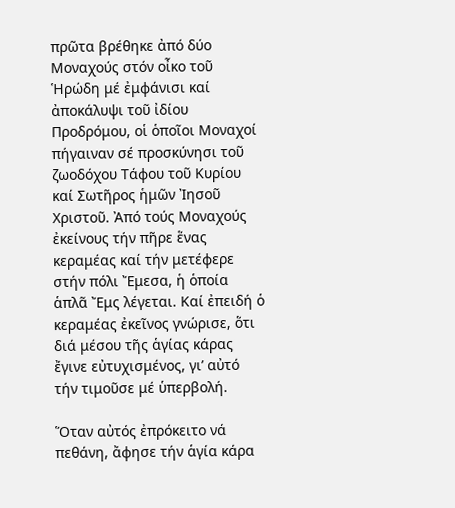πρῶτα βρέθηκε ἀπό δύο Μοναχούς στόν οἶκο τοῦ Ἡρώδη μέ ἐμφάνισι καί ἀποκάλυψι τοῦ ἰδίου Προδρόμου, οἱ ὁποῖοι Μοναχοί πήγαιναν σέ προσκύνησι τοῦ ζωοδόχου Τάφου τοῦ Κυρίου καί Σωτῆρος ἡμῶν Ἰησοῦ Χριστοῦ. Ἀπό τούς Μοναχούς ἐκείνους τήν πῆρε ἕνας κεραμέας καί τήν μετέφερε στήν πόλι Ἔμεσα, ἡ ὁποία ἁπλᾶ Ἔμς λέγεται. Καί ἐπειδή ὁ κεραμέας ἐκεῖνος γνώρισε, ὅτι διά μέσου τῆς ἁγίας κάρας ἔγινε εὐτυχισμένος, γι’ αὐτό τήν τιμοῦσε μέ ὑπερβολή.

Ὅταν αὐτός ἐπρόκειτο νά πεθάνη, ἄφησε τήν ἁγία κάρα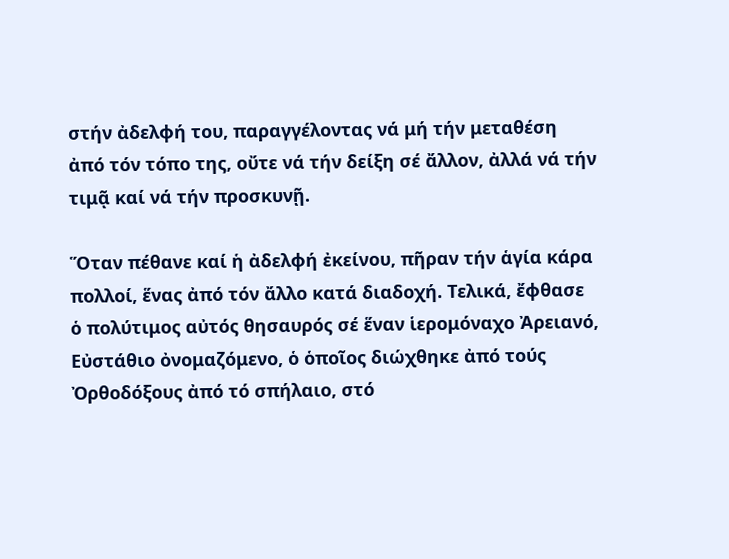στήν ἀδελφή του, παραγγέλοντας νά μή τήν μεταθέση ἀπό τόν τόπο της, οὔτε νά τήν δείξη σέ ἄλλον, ἀλλά νά τήν τιμᾷ καί νά τήν προσκυνῇ.

Ὅταν πέθανε καί ἡ ἀδελφή ἐκείνου, πῆραν τήν ἁγία κάρα πολλοί, ἕνας ἀπό τόν ἄλλο κατά διαδοχή. Τελικά, ἔφθασε ὁ πολύτιμος αὐτός θησαυρός σέ ἕναν ἱερομόναχο Ἀρειανό, Εὐστάθιο ὀνομαζόμενο, ὁ ὁποῖος διώχθηκε ἀπό τούς Ὀρθοδόξους ἀπό τό σπήλαιο, στό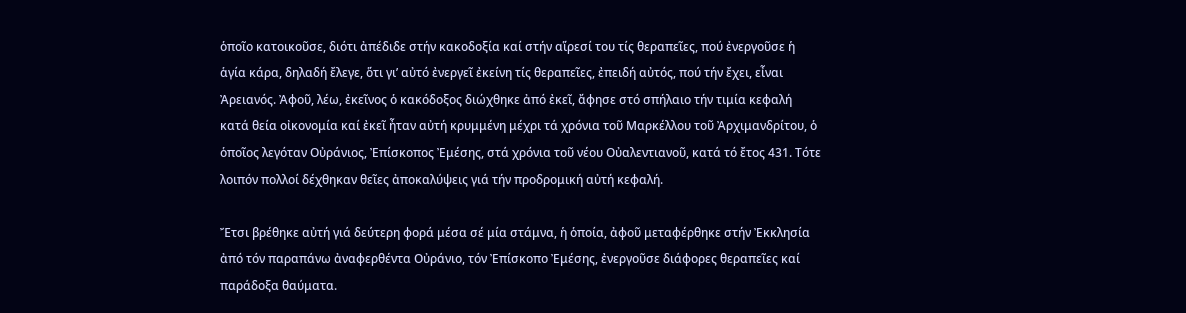ὁποῖο κατοικοῦσε, διότι ἀπέδιδε στήν κακοδοξία καί στήν αἵρεσί του τίς θεραπεῖες, πού ἐνεργοῦσε ἡ ἁγία κάρα, δηλαδή ἔλεγε, ὅτι γι’ αὐτό ἐνεργεῖ ἐκείνη τίς θεραπεῖες, ἐπειδή αὐτός, πού τήν ἔχει, εἶναι Ἀρειανός. Ἀφοῦ, λέω, ἐκεῖνος ὁ κακόδοξος διώχθηκε ἀπό ἐκεῖ, ἄφησε στό σπήλαιο τήν τιμία κεφαλή κατά θεία οἰκονομία καί ἐκεῖ ἦταν αὐτή κρυμμένη μέχρι τά χρόνια τοῦ Μαρκέλλου τοῦ Ἀρχιμανδρίτου, ὁ ὁποῖος λεγόταν Οὐράνιος, Ἐπίσκοπος Ἐμέσης, στά χρόνια τοῦ νέου Οὐαλεντιανοῦ, κατά τό ἔτος 431. Τότε λοιπόν πολλοί δέχθηκαν θεῖες ἀποκαλύψεις γιά τήν προδρομική αὐτή κεφαλή.

Ἔτσι βρέθηκε αὐτή γιά δεύτερη φορά μέσα σέ μία στάμνα, ἡ ὁποία, ἀφοῦ μεταφέρθηκε στήν Ἐκκλησία ἀπό τόν παραπάνω ἀναφερθέντα Οὐράνιο, τόν Ἐπίσκοπο Ἐμέσης, ἐνεργοῦσε διάφορες θεραπεῖες καί παράδοξα θαύματα.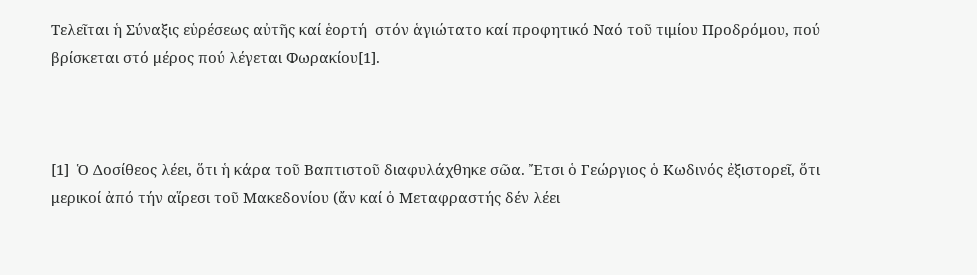Τελεῖται ἡ Σύναξις εὑρέσεως αὐτῆς καί ἑορτή  στόν ἁγιώτατο καί προφητικό Ναό τοῦ τιμίου Προδρόμου, πού βρίσκεται στό μέρος πού λέγεται Φωρακίου[1].



[1]  Ὁ Δοσίθεος λέει, ὅτι ἡ κάρα τοῦ Βαπτιστοῦ διαφυλάχθηκε σῶα. Ἔτσι ὁ Γεώργιος ὁ Κωδινός ἐξιστορεῖ, ὅτι μερικοί ἀπό τήν αἵρεσι τοῦ Μακεδονίου (ἄν καί ὁ Μεταφραστής δέν λέει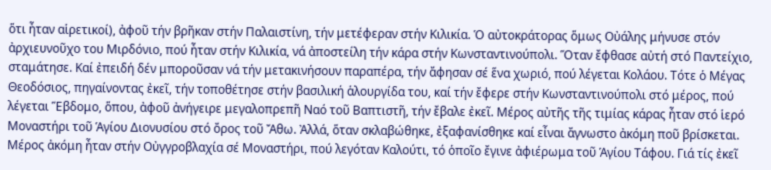ὅτι ἦταν αἱρετικοί), ἀφοῦ τήν βρῆκαν στήν Παλαιστίνη, τήν μετέφεραν στήν Κιλικία. Ὁ αὐτοκράτορας ὅμως Οὐάλης μήνυσε στόν ἀρχιευνοῦχο του Μιρδόνιο, πού ἦταν στήν Κιλικία, νά ἀποστείλη τήν κάρα στήν Κωνσταντινούπολι. Ὅταν ἔφθασε αὐτή στό Παντείχιο, σταμάτησε. Καί ἐπειδή δέν μποροῦσαν νά τήν μετακινήσουν παραπέρα, τήν ἄφησαν σέ ἕνα χωριό, πού λέγεται Κολάου. Τότε ὁ Μέγας Θεοδόσιος, πηγαίνοντας ἐκεῖ, τήν τοποθέτησε στήν βασιλική ἁλουργίδα του, καί τήν ἔφερε στήν Κωνσταντινούπολι στό μέρος, πού λέγεται Ἕβδομο, ὅπου, ἀφοῦ ἀνήγειρε μεγαλοπρεπῆ Ναό τοῦ Βαπτιστῆ, τήν ἔβαλε ἐκεῖ. Μέρος αὐτῆς τῆς τιμίας κάρας ἦταν στό ἱερό Μοναστήρι τοῦ Ἁγίου Διονυσίου στό ὄρος τοῦ Ἄθω. Ἀλλά, ὅταν σκλαβώθηκε, ἐξαφανίσθηκε καί εἶναι ἄγνωστο ἀκόμη ποῦ βρίσκεται. Μέρος ἀκόμη ἦταν στήν Οὐγγροβλαχία σέ Μοναστήρι, πού λεγόταν Καλούτι, τό ὁποῖο ἔγινε ἀφιέρωμα τοῦ Ἁγίου Τάφου. Γιά τίς ἐκεῖ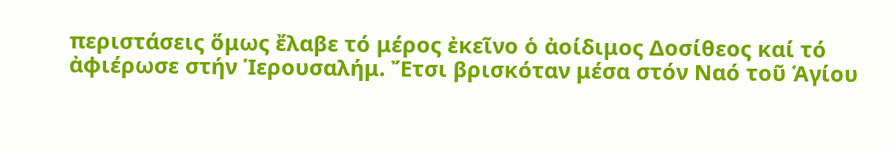περιστάσεις ὅμως ἔλαβε τό μέρος ἐκεῖνο ὁ ἀοίδιμος Δοσίθεος καί τό ἀφιέρωσε στήν Ἱερουσαλήμ. Ἔτσι βρισκόταν μέσα στόν Ναό τοῦ Ἁγίου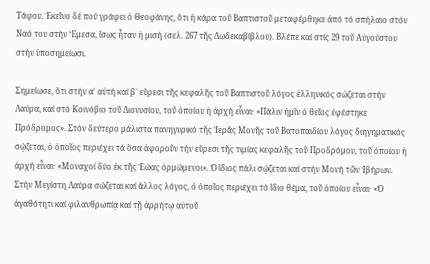Τάφου. Ἐκεῖνο δέ πού γράφει ὁ Θεοφάνης, ὅτι ἡ κάρα τοῦ Βαπτιστοῦ μεταφέρθηκε ἀπό τό σπήλαιο στόν Ναό του στήν Ἔμεσα, ἴσως ἦταν ἡ μισή (σελ. 267 τῆς Δωδεκαβίβλου). Βλέπε καί στίς 29 τοῦ Αὐγούστου στήν ὑποσημείωσι.

Σημείωσε, ὅτι στήν α΄ αὐτή καί β΄ εὕρεσι τῆς κεφαλῆς τοῦ Βαπτιστοῦ λόγος ἑλληνικός σὠζεται στήν Λαύρα, καί στό Κοινόβιο τοῦ Διονυσίου, τοῦ ὁποίου ἡ ἀρχή εἶναι· «Πάλιν ἡμῖν ὁ θεῖος ἐφέστηκε Πρόδρομος». Στόν δεύτερο μάλιστα πανηγυρικό τῆς Ἱερᾶς Μονῆς τοῦ Βατοπαιδίου λόγος διηγηματικός σῴζεται, ὁ ὁποῖος περιέχει τά ὅσα ἀφοροῦν τήν εὕρεσι τῆς τιμίας κεφαλῆς τοῦ Προδρόμου, τοῦ ὁποίου ἡ ἀρχή εἶναι· «Μοναχοί δύο ἐκ τῆς Ἐώας ὁρμώμενοι». Ὁ ἴδιος πάλι σῴζεται καί στήν Μονή τῶν Ἰβήρων. Στήν Μεγίστη Λαύρα σώζεται καί ἄλλος λόγος, ὁ ὁποῖος περιέχει τό ἴδιο θέμα, τοῦ ὁποίου εἶναι· «Ὁ ἀγαθότητι καί φιλανθρωπίᾳ καί τῇ ἀρρήτῳ αὐτοῦ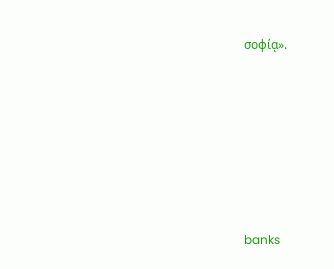σοφίᾳ».







banks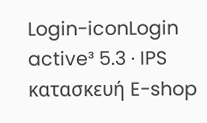Login-iconLogin
active³ 5.3 · IPS κατασκευή E-shop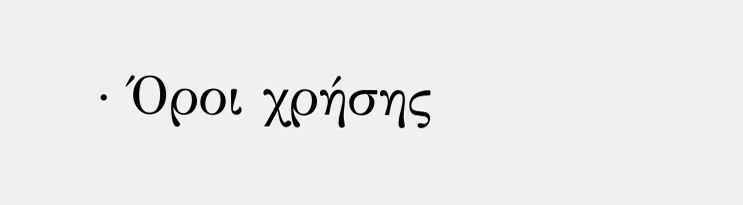· Όροι χρήσης